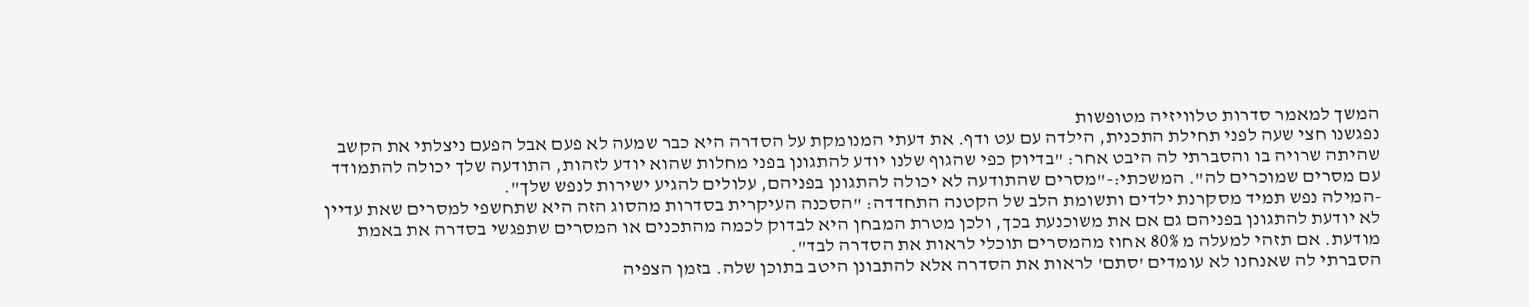המשך למאמר סדרות טלוויזיה מטופשות
נפגשנו חצי שעה לפני תחילת התכנית, הילדה עם עט ודף. את דעתי המנומקת על הסדרה היא כבר שמעה לא פעם אבל הפעם ניצלתי את הקשב שהיתה שרויה בו והסברתי לה היבט אחר: "בדיוק כפי שהגוף שלנו יודע להתגונן בפני מחלות שהוא יודע לזהות, התודעה שלך יכולה להתמודד עם מסרים שמוכרים לה". המשכתי:-"מסרים שהתודעה לא יכולה להתגונן בפניהם, עלולים להגיע ישירות לנפש שלך".
-המילה נפש תמיד מסקרנת ילדים ותשומת הלב של הקטנה התחדדה: "הסכנה העיקרית בסדרות מהסוג הזה היא שתחשפי למסרים שאת עדיין לא יודעת להתגונן בפניהם גם אם את משוכנעת בכך, ולכן מטרת המבחן היא לבדוק לכמה מהתכנים או המסרים שתפגשי בסדרה את באמת מודעת. אם תזהי למעלה מ 80% אחוז מהמסרים תוכלי לראות את הסדרה לבד".
הסברתי לה שאנחנו לא עומדים 'סתם' לראות את הסדרה אלא להתבונן היטב בתוכן שלה. בזמן הצפיה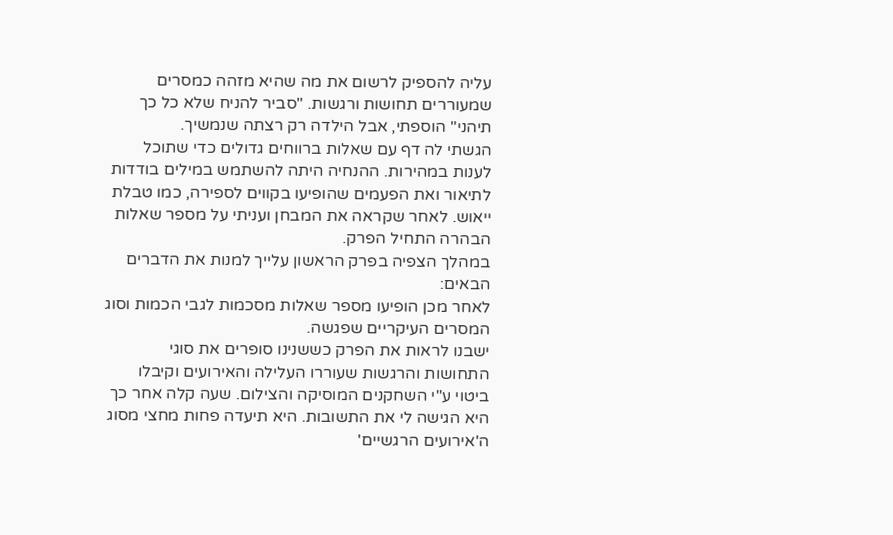עליה להספיק לרשום את מה שהיא מזהה כמסרים שמעוררים תחושות ורגשות. "סביר להניח שלא כל כך תיהני" הוספתי, אבל הילדה רק רצתה שנמשיך.
הגשתי לה דף עם שאלות ברווחים גדולים כדי שתוכל לענות במהירות. ההנחיה היתה להשתמש במילים בודדות לתיאור ואת הפעמים שהופיעו בקווים לספירה, כמו טבלת ייאוש. לאחר שקראה את המבחן ועניתי על מספר שאלות הבהרה התחיל הפרק.
במהלך הצפיה בפרק הראשון עלייך למנות את הדברים הבאים:
לאחר מכן הופיעו מספר שאלות מסכמות לגבי הכמות וסוג המסרים העיקריים שפגשה.
ישבנו לראות את הפרק כששנינו סופרים את סוגי התחושות והרגשות שעוררו העלילה והאירועים וקיבלו ביטוי ע"י השחקנים המוסיקה והצילום. שעה קלה אחר כך היא הגישה לי את התשובות. היא תיעדה פחות מחצי מסוג ה'אירועים הרגשיים'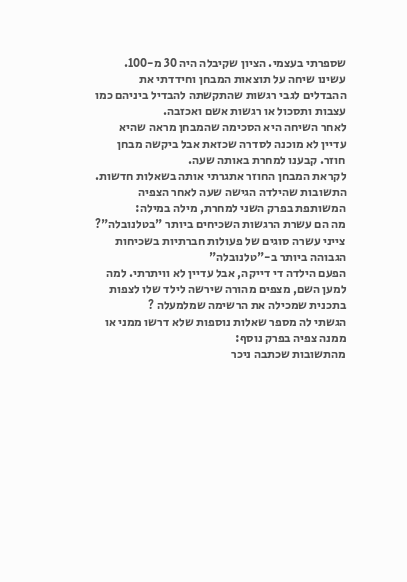שספרתי בעצמי. הציון שקיבלה היה 30 מ-100.
עשינו שיחה על תוצאות המבחן וחידדתי את ההבדלים לגבי רגשות שהתקשתה להבדיל ביניהם כמו עצבות ותסכול או רגשות אשם ואכזבה.
לאחר השיחה היא הסכימה שהמבחן מראה שהיא עדיין לא מוכנה לסדרה שכזאת אבל ביקשה מבחן חוזר. קבענו למחרת באותה שעה.
לקראת המבחן החוזר אתגרתי אותה בשאלות חדשות. התשובות שהילדה הגישה שעה לאחר הצפיה המשותפת בפרק השני למחרת, מילה במילה:
מה הם עשרת הרגשות השכיחים ביותר "בטלנובלה"?
צייני עשרה סוגים של פעולות חברתיות בשכיחות הגבוהה ביותר ב-"טלנובלה"
הפעם הילדה די דייקה, אבל עדיין לא וויתרתי. למה למען השם, מצפים מהורה שירשה לילד שלו לצפות בתכנית שמכילה את הרשימה שמלמעלה ?
הגשתי לה מספר שאלות נוספות שלא דרשו ממני או ממנה צפיה בפרק נוסף:
מהתשובות שכתבה ניכר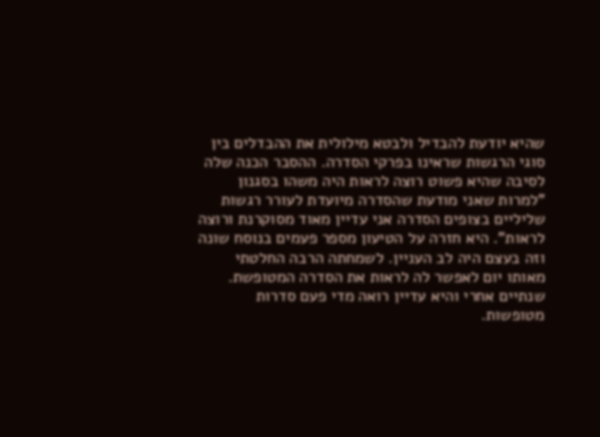שהיא יודעת להבדיל ולבטא מילולית את ההבדלים בין סוגי הרגשות שראינו בפרקי הסדרה. ההסבר הכנה שלה לסיבה שהיא פשוט רוצה לראות היה משהו בסגנון "למרות שאני מודעת שהסדרה מיועדת לעורר רגשות שליליים בצופים הסדרה אני עדיין מאוד מסוקרנת ורוצה לראות". היא חזרה על הטיעון מספר פעמים בנוסח שונה וזה בעצם היה לב העניין. לשמחתה הרבה החלטתי מאותו יום לאפשר לה לראות את הסדרה המטופשת.
שנתיים אחרי והיא עדיין רואה מדי פעם סדרות מטופשות.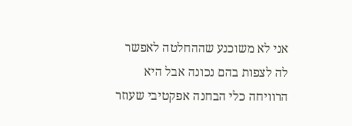אני לא משוכנע שההחלטה לאפשר לה לצפות בהם נכונה אבל היא הרוויחה כלי הבחנה אפקטיבי שעוזר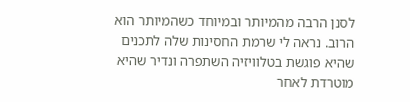לסנן הרבה מהמיותר ובמיוחד כשהמיותר הוא הרוב. נראה לי שרמת החסינות שלה לתכנים שהיא פוגשת בטלוויזיה השתפרה ונדיר שהיא מוטרדת לאחר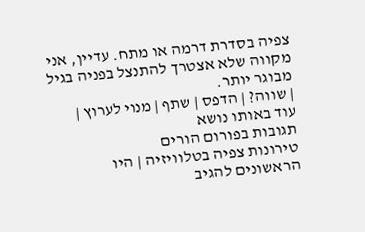צפיה בסדרת דרמה או מתח. עדיין, אני מקווה שלא אצטרך להתנצל בפניה בגיל מבוגר יותר.
| שווה? | הדפס | שתף | מנוי לערוץ |
עוד באותו נושא
תגובות בפורום הורים
טירונות צפיה בטלוויזיה | היו הראשונים להגיב